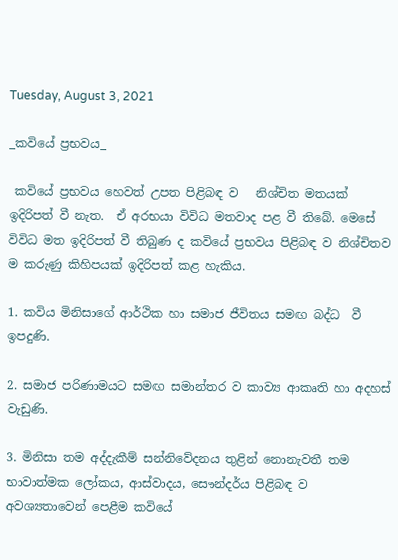Tuesday, August 3, 2021

_කවියේ ප්‍රභවය_

 කවියේ ප්‍රභවය හෙවත් උපත පිළිබඳ ව   නිශ්චිත මතයක් ඉදිරිපත් වී නැත.  ඒ අරභයා විවිධ මතවාද පළ වී තිබේ. මෙසේ විවිධ මත ඉදිරිපත් වී තිබුණ ද කවියේ ප්‍රභවය පිළිබඳ ව නිශ්චිතව ම කරුණු කිහිපයක් ඉදිරිපත් කළ හැකිය.

1. කවිය මිනිසාගේ ආර්ථික හා සමාජ ජීවිතය සමඟ බද්ධ  වී ඉපදුණි.

2. සමාජ පරිණාමයට සමඟ සමාන්තර ව කාව්‍ය ආකෘති හා අදහස් වැඩුණි.

3. මිනිසා තම අද්දැකීම් සන්නිවේදනය තුළින් නොනැවතී තම භාවාත්මක ලෝකය, ආස්වාදය, සෞන්දර්ය පිළිබඳ ව අවශ්‍යතාවෙන් පෙළීම කවියේ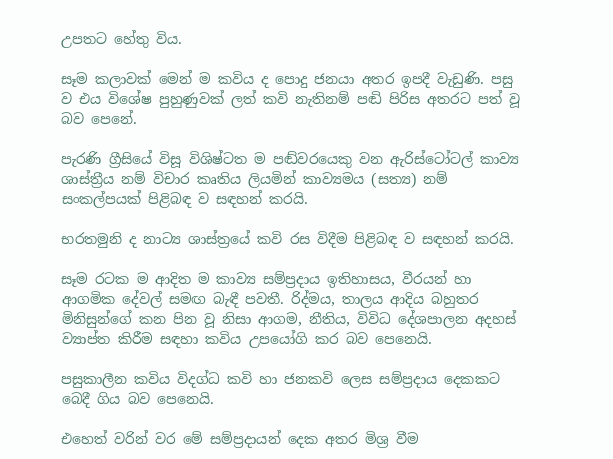උපතට හේතු විය.

සෑම කලාවක් මෙන් ම කවිය ද පොදු ජනයා අතර ඉපදී වැඩුණි. පසු ව එය විශේෂ පුහුණුවක් ලත් කවි නැතිනම් පඬි පිරිස අතරට පත් වූ බව පෙනේ.

පැරණි ග්‍රීසියේ විසූ විශිෂ්ටත ම ප‍ඬ්වරයෙකු වන ඇරිස්ටෝටල් කාව්‍ය ශාස්ත්‍රීය නම් විචාර කෘතිය ලියමින් කාව්‍යමය (සත්‍ය) නම් සංකල්පයක් පිළිබඳ ව සඳහන් කරයි.

භරතමුනි ද නාට්‍ය ශාස්ත්‍රයේ කවි රස විදීම පිළිබඳ ව ස‍ඳහන් කරයි.

සෑම රටක ම ආදිත ම කාව්‍ය සම්ප්‍රදාය ඉතිහාසය, වීරයන් හා ආගමික දේවල් සමඟ බැඳී පවතී. රිද්මය, තාලය ආදිය බහුතර මිනිසුන්ගේ කන පින වූ නිසා ආගම, නීතිය, විවිධ දේශපාලන අදහස් ව්‍යාප්ත කිරීම සඳහා කවිය උපයෝගි කර බව පෙනෙයි.

පසුකාලීන කවිය විදග්ධ කවි හා ජනකවි ලෙස සම්ප්‍රදාය දෙකකට බෙදී ගිය බව පෙනෙයි.

එහෙත් වරින් වර මේ සම්ප්‍රදායන් දෙක අතර මිශ්‍ර වීම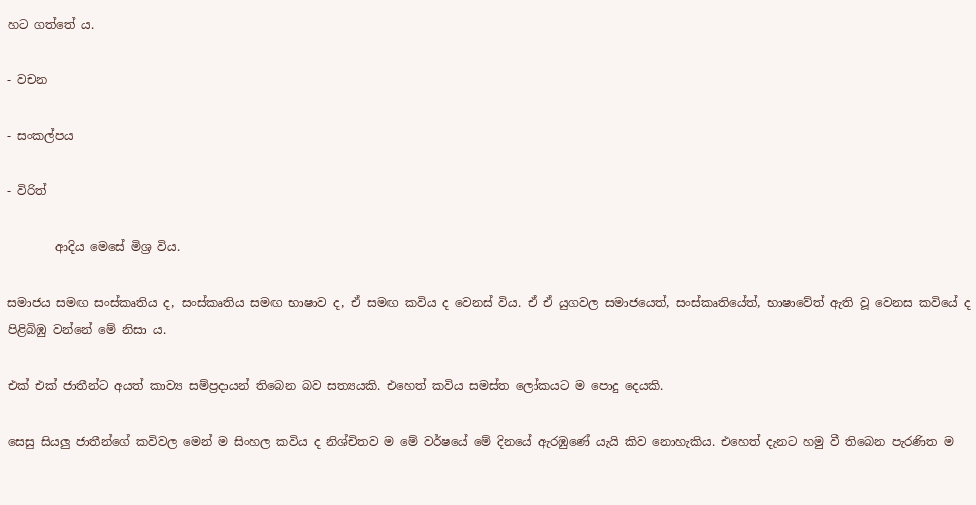හට ගත්තේ ය.

- වචන

- සංකල්පය

- විරිත්

        ආදිය මෙසේ මිශ්‍ර විය.

සමාජය සමඟ ස‍ංස්කෘතිය ද, සංස්කෘතිය සමඟ භාෂාව ද, ඒ සමඟ කවිය ද වෙනස් විය. ඒ ඒ යුගවල සමාජයෙත්, සංස්කෘතියේත්, භාෂාවේත් ඇති වූ වෙනස කවියේ ද පිළිබිඹු වන්නේ මේ නිසා ය.

එක් එක් ජාතීන්ට අයත් කාව්‍ය සම්ප්‍රදායන් තිබෙන බව සත්‍යයකි. එහෙත් කවිය සමස්ත ලෝකයට ම පොදු දෙයකි.

සෙසු සියලු ජාතීන්ගේ කවිවල මෙන් ම සිංහල කවිය ද නිශ්චිතව ම මේ වර්ෂයේ මේ දිනයේ ඇරඹුණේ යැයි කිව නොහැකිය. එහෙත් දැනට හමු වී තිබෙන පැරණිත ම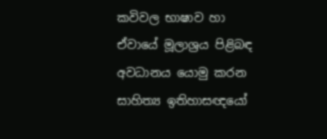කවිවල භාෂාව හා ඒවායේ මූලාශ්‍රය පිළිබඳ අවධානය යොමු කරන සාහිත්‍ය ඉතිහාසඥයෝ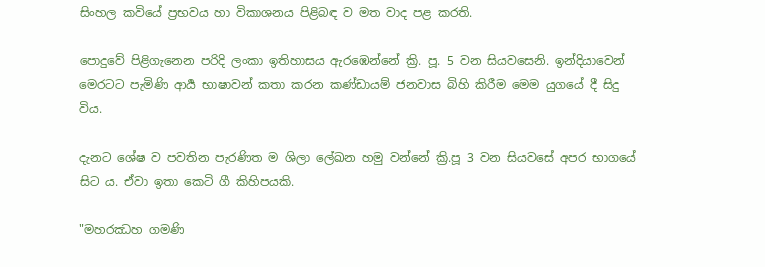සිංහල කවියේ ප්‍රභවය හා විකාශනය පිළිබඳ ව මත වාද පළ කරති.

පොදුවේ පිළිගැනෙන පරිදි ලංකා ඉතිහාසය ඇරඹෙන්නේ ක්‍රි. පූ. 5 වන සියවසෙනි. ඉන්දියාවෙන් මෙරටට පැමිණි ආර්‍ය භාෂාවන් කතා කරන කණ්ඩායම් ජනවාස බිහි කිරීම මෙම යුගයේ දී සිදු විය.

දැනට ශේෂ ව පවතින පැරණිත ම ශිලා ලේඛන හමු වන්නේ ක්‍රි.පූ 3 වන සියවසේ අපර භාගයේ සිට ය. ඒවා ඉතා කෙටි ගී කිහිපයකි.

"මහරඣහ ගමණි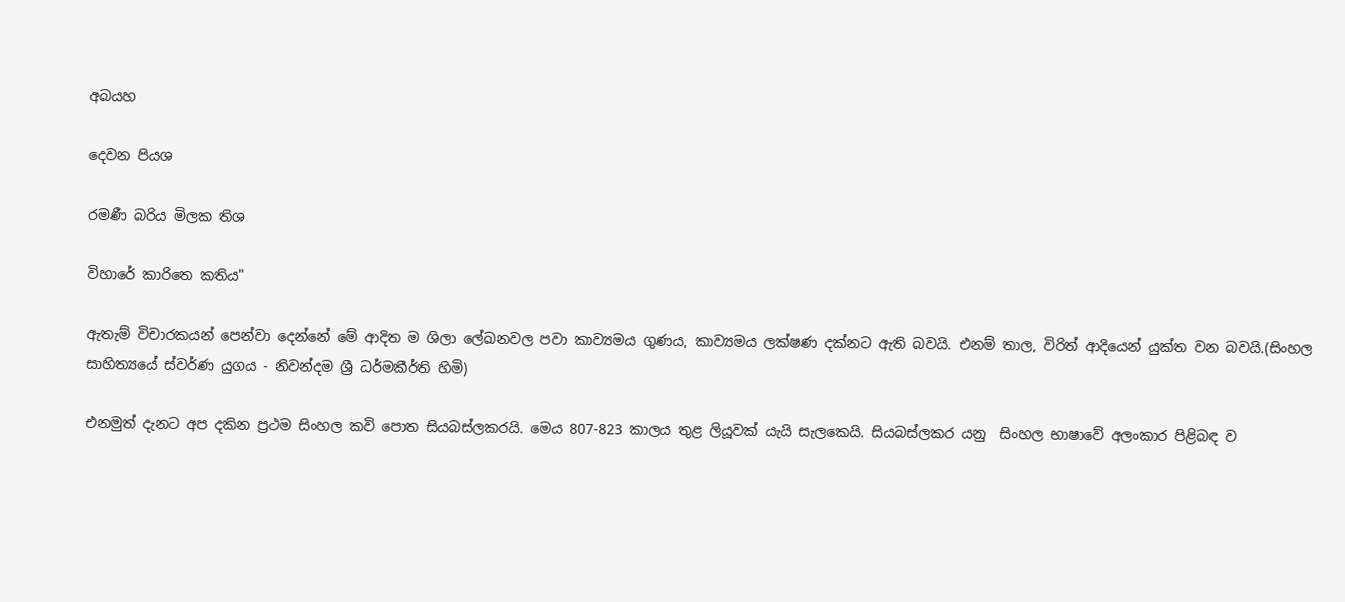අබයහ

දෙවන පියශ

රමණී බරිය මිලක තිශ

විහාරේ කාරිතෙ කතිය"

ඇතැම් විචාරකයන් පෙන්වා දෙන්නේ මේ ආදිත ම ශිලා ලේඛනවල පවා කාව්‍යමය ගුණය, කාව්‍යමය ලක්ෂණ දක්නට ඇති බවයි. එනම් තාල, විරිත් ආදියෙන් යුක්ත වන බවයි.(සිංහල සාහිත්‍යයේ ස්වර්ණ යුගය - නිවන්දම ශ්‍රී ධර්මකීර්ති හිමි)

එනමුත් දැනට අප දකින ප්‍රථම සිංහල කවි පොත සියබස්ලකරයි. මෙය 807-823 කාලය තුළ ලියූවක් යැයි සැලකෙයි. සියබස්ලකර යනු  සිංහල භාෂාවේ අලංකාර පිළිබඳ ව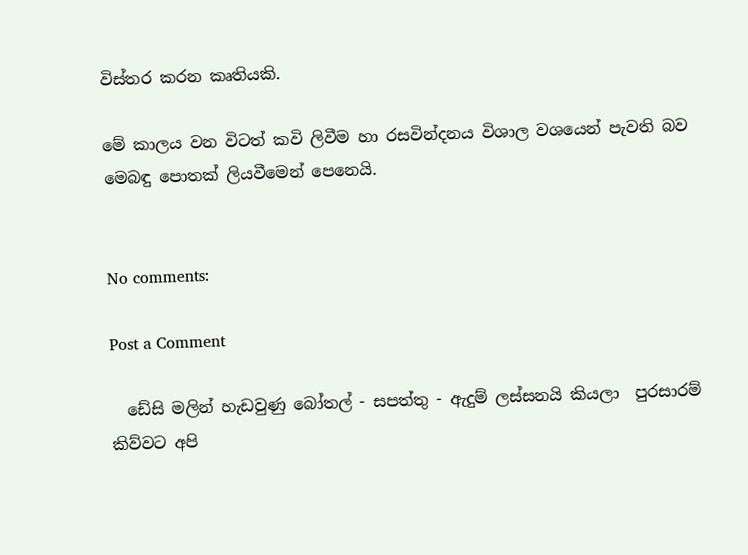විස්තර කරන කෘතියකි.

මේ කාලය වන විටත් කවි ලිවීම හා රසවින්දනය විශාල වශයෙන් පැවති බව මෙබඳු පොතක් ලියවීමෙන් පෙනෙයි.


No comments:

Post a Comment

  ඩේසි මලින් හැඩවුණු බෝතල් - සපත්තු - ඇදුම් ලස්සනයි කියලා  පුරසාරම් කිව්වට අපි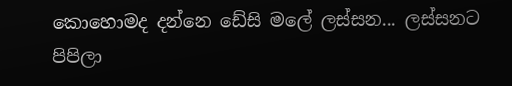කොහොමද දන්නෙ ඩේසි මලේ ලස්සන... ලස්සනට පිපිලා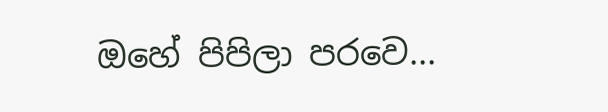ඔහේ පිපිලා පරවෙ...